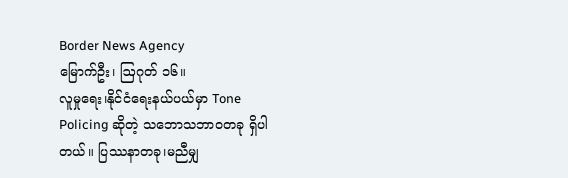Border News Agency
မြောက်ဦး၊ ဩဂုတ် ၁၆။
လူမှုရေး၊နိုင်ငံရေးနယ်ပယ်မှာ Tone Policing ဆိုတဲ့ သဘောသဘာဝတခု ရှိပါတယ်။ ပြဿနာတခု၊မညီမျှ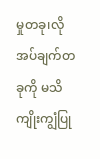မှုတခု၊လိုအပ်ချက်တခုကို မသိကျိုးကျွံပြု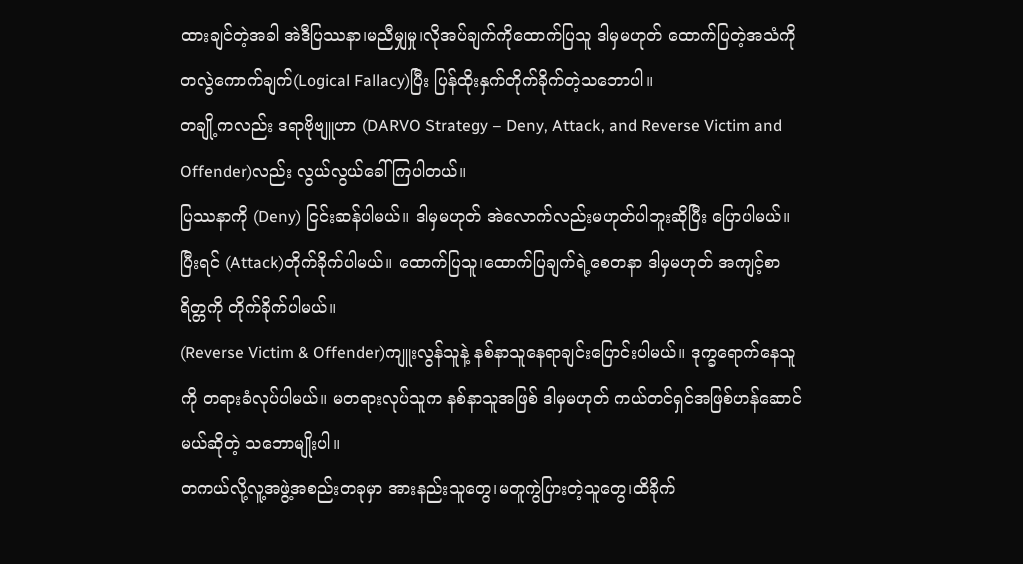ထားချင်တဲ့အခါ အဲဒီပြဿနာ၊မညီမျှမှု၊လိုအပ်ချက်ကိုထောက်ပြသူ ဒါမှမဟုတ် ထောက်ပြတဲ့အသံကို တလွဲကောက်ချက်(Logical Fallacy)ပြီး ပြန်ထိုးနှက်တိုက်ခိုက်တဲ့သဘောပါ။
တချို့ကလည်း ဒရာဗိုဗျူဟာ (DARVO Strategy – Deny, Attack, and Reverse Victim and Offender)လည်း လွယ်လွယ်ခေါ်ကြပါတယ်။
ပြဿနာကို (Deny) ငြင်းဆန်ပါမယ်။ ဒါမှမဟုတ် အဲလောက်လည်းမဟုတ်ပါဘူးဆိုပြီး ပြောပါမယ်။
ပြီးရင် (Attack)တိုက်ခိုက်ပါမယ်။ ထောက်ပြသူ၊ထောက်ပြချက်ရဲ့စေတနာ ဒါမှမဟုတ် အကျင့်စာရိတ္တကို တိုက်ခိုက်ပါမယ်။
(Reverse Victim & Offender)ကျူးလွန်သူနဲ့ နစ်နာသူနေရာချင်းပြောင်းပါမယ်။ ဒုက္ခရောက်နေသူကို တရားခံလုပ်ပါမယ်။ မတရားလုပ်သူက နစ်နာသူအဖြစ် ဒါမှမဟုတ် ကယ်တင်ရှင်အဖြစ်ဟန်ဆောင်မယ်ဆိုတဲ့ သဘောမျိုးပါ။
တကယ်လို့လူ့အဖွဲ့အစည်းတခုမှာ အားနည်းသူတွေ၊မတူကွဲပြားတဲ့သူတွေ၊ထိခိုက်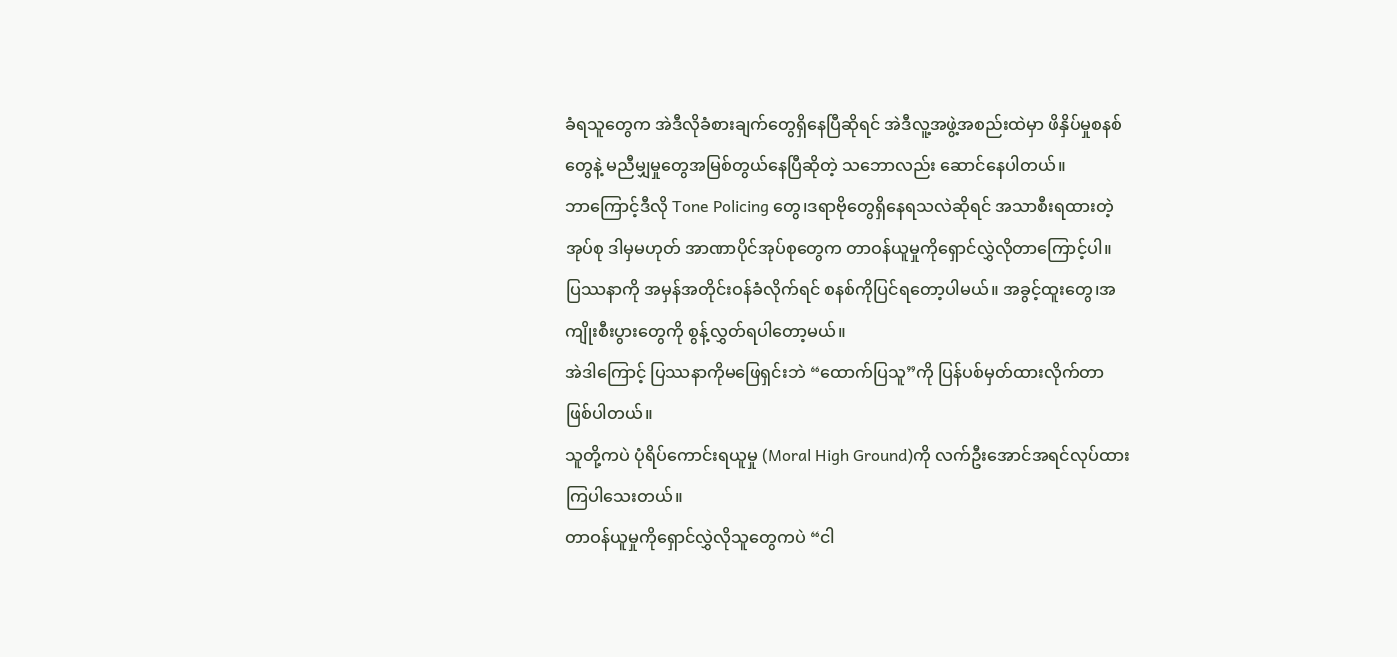ခံရသူတွေက အဲဒီလိုခံစားချက်တွေရှိနေပြီဆိုရင် အဲဒီလူ့အဖွဲ့အစည်းထဲမှာ ဖိနှိပ်မှုစနစ်တွေနဲ့ မညီမျှမှုတွေအမြစ်တွယ်နေပြီဆိုတဲ့ သဘောလည်း ဆောင်နေပါတယ်။
ဘာကြောင့်ဒီလို Tone Policing တွေ၊ဒရာဗိုတွေရှိနေရသလဲဆိုရင် အသာစီးရထားတဲ့အုပ်စု ဒါမှမဟုတ် အာဏာပိုင်အုပ်စုတွေက တာဝန်ယူမှုကိုရှောင်လွှဲလိုတာကြောင့်ပါ။
ပြဿနာကို အမှန်အတိုင်းဝန်ခံလိုက်ရင် စနစ်ကိုပြင်ရတော့ပါမယ်။ အခွင့်ထူးတွေ၊အကျိုးစီးပွားတွေကို စွန့်လွှတ်ရပါတော့မယ်။
အဲဒါကြောင့် ပြဿနာကိုမဖြေရှင်းဘဲ “ထောက်ပြသူ”ကို ပြန်ပစ်မှတ်ထားလိုက်တာဖြစ်ပါတယ်။
သူတို့ကပဲ ပုံရိပ်ကောင်းရယူမှု (Moral High Ground)ကို လက်ဦးအောင်အရင်လုပ်ထားကြပါသေးတယ်။
တာဝန်ယူမှုကိုရှောင်လွှဲလိုသူတွေကပဲ “ငါ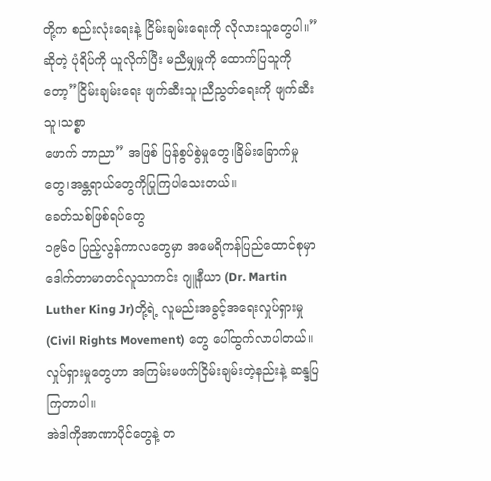တို့က စည်းလုံးရေးနဲ့ ငြိမ်းချမ်းရေးကို လိုလားသူတွေပါ။”ဆိုတဲ့ ပုံရိပ်ကို ယူလိုက်ပြီး မညီမျှမှုကို ထောက်ပြသူကိုတော့”ငြိမ်းချမ်းရေး ဖျက်ဆီးသူ၊ညီညွတ်ရေးကို ဖျက်ဆီးသူ၊သစ္စာ
ဖောက် ဘာညာ” အဖြစ် ပြန်စွပ်စွဲမှုတွေ၊ခြိမ်းခြောက်မှုတွေ၊အန္တရာယ်တွေကိုပြုကြပါသေးတယ်။
ခေတ်သစ်ဖြစ်ရပ်တွေ
၁၉၆၀ ပြည့်လွန်ကာလတွေမှာ အမေရိကန်ပြည်ထောင်စုမှာ ဒေါက်တာမာတင်လူသာကင်း ဂျူနီယာ (Dr. Martin Luther King Jr)တို့ရဲ့ လူမည်းအခွင့်အရေးလှုပ်ရှားမှု (Civil Rights Movement) တွေ ပေါ်ထွက်လာပါတယ်။လှုပ်ရှားမှုတွေဟာ အကြမ်းမဖက်ငြိမ်းချမ်းတဲ့နည်းနဲ့ ဆန္ဒပြကြတာပါ။
အဲဒါကိုအာဏာပိုင်တွေနဲ့ တ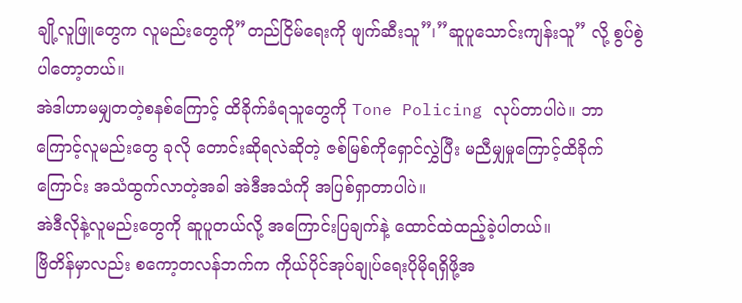ချို့လူဖြူတွေက လူမည်းတွေကို”တည်ငြိမ်ရေးကို ဖျက်ဆီးသူ”၊”ဆူပူသောင်းကျန်းသူ” လို့ စွပ်စွဲပါတော့တယ်။
အဲဒါဟာမမျှတတဲ့စနစ်ကြောင့် ထိခိုက်ခံရသူတွေကို Tone Policing လုပ်တာပါပဲ။ ဘာကြောင့်လူမည်းတွေ ခုလို တောင်းဆိုရလဲဆိုတဲ့ ဇစ်မြစ်ကိုရှောင်လွှဲပြီး မညီမျှမှုကြောင့်ထိခိုက်ကြောင်း အသံထွက်လာတဲ့အခါ အဲဒီအသံကို အပြစ်ရှာတာပါပဲ။
အဲဒီလိုနဲ့လူမည်းတွေကို ဆူပူတယ်လို့ အကြောင်းပြချက်နဲ့ ထောင်ထဲထည့်ခဲ့ပါတယ်။
ဗြိတိန်မှာလည်း စကော့တလန်ဘက်က ကိုယ်ပိုင်အုပ်ချုပ်ရေးပိုမိုရရှိဖို့အ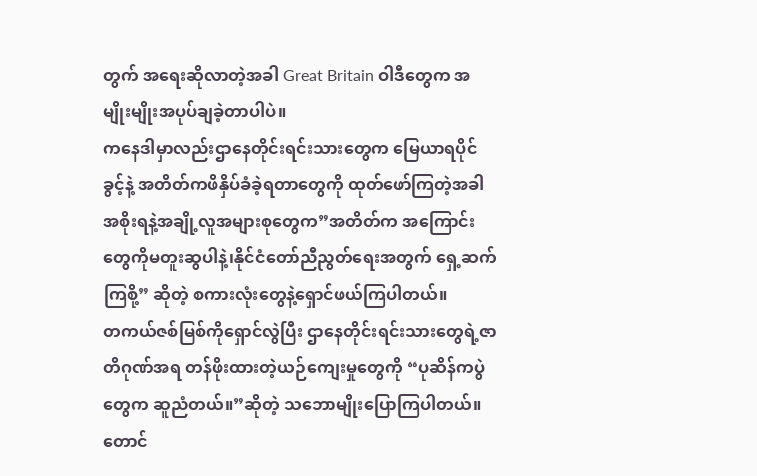တွက် အရေးဆိုလာတဲ့အခါ Great Britain ဝါဒီတွေက အမျိုးမျိုးအပုပ်ချခဲ့တာပါပဲ။
ကနေဒါမှာလည်းဌာနေတိုင်းရင်းသားတွေက မြေယာရပိုင်ခွင့်နဲ့ အတိတ်ကဖိနှိပ်ခံခဲ့ရတာတွေကို ထုတ်ဖော်ကြတဲ့အခါ အစိုးရနဲ့အချို့လူအများစုတွေက”အတိတ်က အကြောင်းတွေကိုမတူးဆွပါနဲ့၊နိုင်ငံတော်ညီညွတ်ရေးအတွက် ရှေ့ဆက်ကြစို့” ဆိုတဲ့ စကားလုံးတွေနဲ့ရှောင်ဖယ်ကြပါတယ်။
တကယ်ဇစ်မြစ်ကိုရှောင်လွဲပြီး ဌာနေတိုင်းရင်းသားတွေရဲ့ဇာတိဂုဏ်အရ တန်ဖိုးထားတဲ့ယဉ်ကျေးမှုတွေကို “ပုဆိန်ကပွဲတွေက ဆူညံတယ်။”ဆိုတဲ့ သဘောမျိုးပြောကြပါတယ်။
တောင်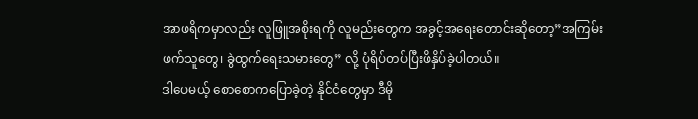အာဖရိကမှာလည်း လူဖြူအစိုးရကို လူမည်းတွေက အခွင့်အရေးတောင်းဆိုတော့”အကြမ်းဖက်သူတွေ၊ ခွဲထွက်ရေးသမားတွေ” လို့ ပုံရိပ်တပ်ပြီးဖိနှိပ်ခဲ့ပါတယ်။
ဒါပေမယ့် စောစောကပြောခဲ့တဲ့ နိုင်ငံတွေမှာ ဒီမို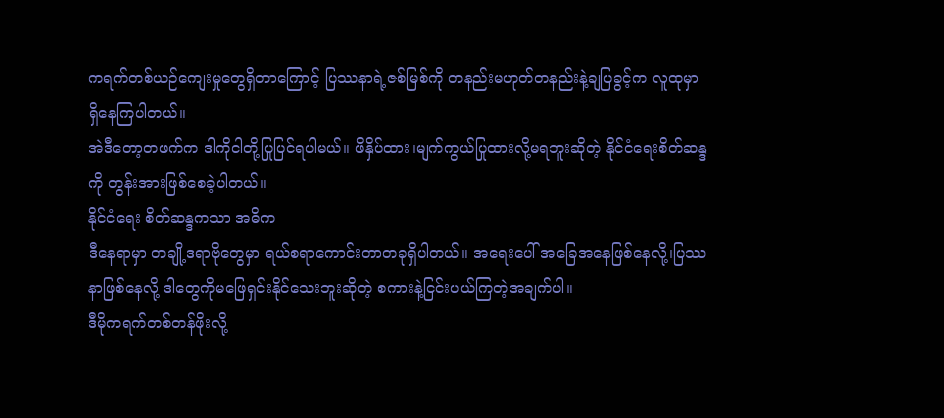ကရက်တစ်ယဉ်ကျေးမှုတွေရှိတာကြောင့် ပြဿနာရဲ့ဇစ်မြစ်ကို တနည်းမဟုတ်တနည်းနဲ့ချပြခွင့်က လူထုမှာရှိနေကြပါတယ်။
အဲဒီတော့တဖက်က ဒါကိုငါတို့ပြုပြင်ရပါမယ်။ ဖိနှိပ်ထား၊မျက်ကွယ်ပြုထားလို့မရဘူးဆိုတဲ့ နိုင်ငံရေးစိတ်ဆန္ဒကို တွန်းအားဖြစ်စေခဲ့ပါတယ်။
နိုင်ငံရေး စိတ်ဆန္ဒကသာ အဓိက
ဒီနေရာမှာ တချို့ဒရာဗိုတွေမှာ ရယ်စရာကောင်းတာတခုရှိပါတယ်။ အရေးပေါ် အခြေအနေဖြစ်နေလို့၊ပြဿနာဖြစ်နေလို့ ဒါတွေကိုမဖြေရှင်းနိုင်သေးဘူးဆိုတဲ့ စကားနဲ့ငြင်းပယ်ကြတဲ့အချက်ပါ။
ဒီမိုကရက်တစ်တန်ဖိုးလို့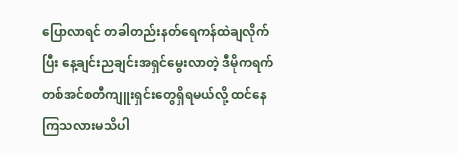ပြောလာရင် တခါတည်းနတ်ရေကန်ထဲချလိုက်ပြီး နေ့ချင်းညချင်းအရှင်မွေးလာတဲ့ ဒီမိုကရက်တစ်အင်စတီကျူးရှင်းတွေရှိရမယ်လို့ ထင်နေကြသလားမသိပါ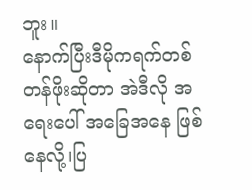ဘူး။
နောက်ပြီးဒီမိုကရက်တစ်တန်ဖိုးဆိုတာ အဲဒီလို အရေးပေါ် အခြေအနေ ဖြစ်နေလို့၊ပြ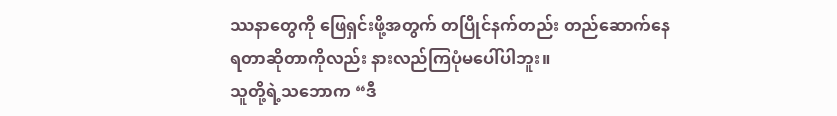ဿနာတွေကို ဖြေရှင်းဖို့အတွက် တပြိုင်နက်တည်း တည်ဆောက်နေရတာဆိုတာကိုလည်း နားလည်ကြပုံမပေါ်ပါဘူး။
သူတို့ရဲ့သဘောက “ဒီ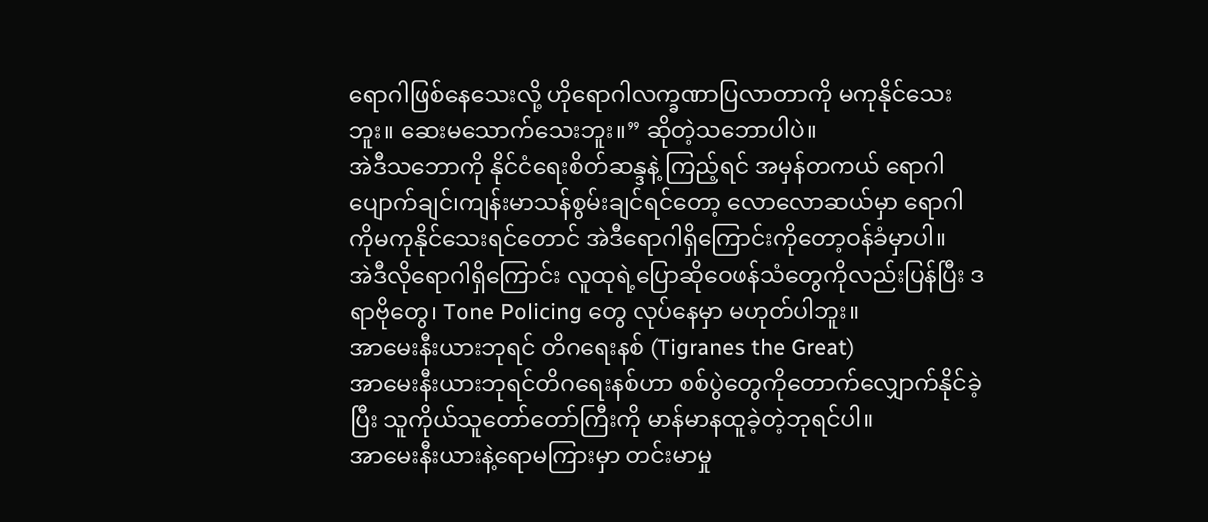ရောဂါဖြစ်နေသေးလို့ ဟိုရောဂါလက္ခဏာပြလာတာကို မကုနိုင်သေးဘူး။ ဆေးမသောက်သေးဘူး။” ဆိုတဲ့သဘောပါပဲ။
အဲဒီသဘောကို နိုင်ငံရေးစိတ်ဆန္ဒနဲ့ ကြည့်ရင် အမှန်တကယ် ရောဂါပျောက်ချင်၊ကျန်းမာသန်စွမ်းချင်ရင်တော့ လောလောဆယ်မှာ ရောဂါကိုမကုနိုင်သေးရင်တောင် အဲဒီရောဂါရှိကြောင်းကိုတော့ဝန်ခံမှာပါ။
အဲဒီလိုရောဂါရှိကြောင်း လူထုရဲ့ပြောဆိုဝေဖန်သံတွေကိုလည်းပြန်ပြီး ဒရာဗိုတွေ၊ Tone Policing တွေ လုပ်နေမှာ မဟုတ်ပါဘူး။
အာမေးနီးယားဘုရင် တိဂရေးနစ် (Tigranes the Great)
အာမေးနီးယားဘုရင်တိဂရေးနစ်ဟာ စစ်ပွဲတွေကိုတောက်လျှောက်နိုင်ခဲ့ပြီး သူကိုယ်သူတော်တော်ကြီးကို မာန်မာနထူခဲ့တဲ့ဘုရင်ပါ။
အာမေးနီးယားနဲ့ရောမကြားမှာ တင်းမာမှု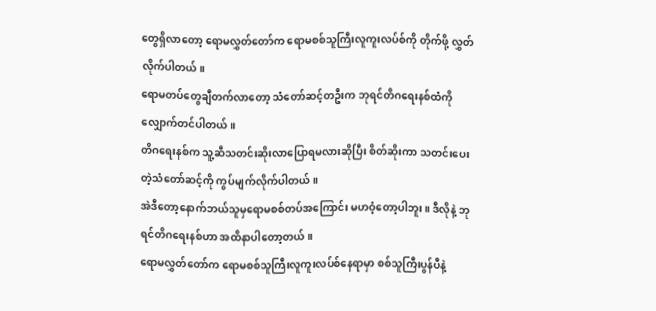တွေရှိလာတော့ ရောမလွှတ်တော်က ရောမစစ်သူကြီးလူကူးလပ်စ်ကို တိုက်ဖို့ လွှတ်လိုက်ပါတယ်။
ရောမတပ်တွေချီတက်လာတော့ သံတော်ဆင့်တဦးက ဘုရင်တိဂရေးနစ်ထံကို လျှောက်တင်ပါတယ်။
တိဂရေးနစ်က သူ့ဆီသတင်းဆိုးလာပြောရမလားဆိုပြီး စိတ်ဆိုးကာ သတင်းပေးတဲ့သံတော်ဆင့်ကို ကွပ်မျက်လိုက်ပါတယ်။
အဲဒီတော့နောက်ဘယ်သူမှရောမစစ်တပ်အကြောင်း မဟဝံ့တော့ပါဘူး။ ဒီလိုနဲ့ ဘုရင်တိဂရေးနစ်ဟာ အထိနာပါတော့တယ်။
ရောမလွှတ်တော်က ရောမစစ်သူကြီးလူကူးလပ်စ်နေရာမှာ စစ်သူကြီးပွန်ပီနဲ့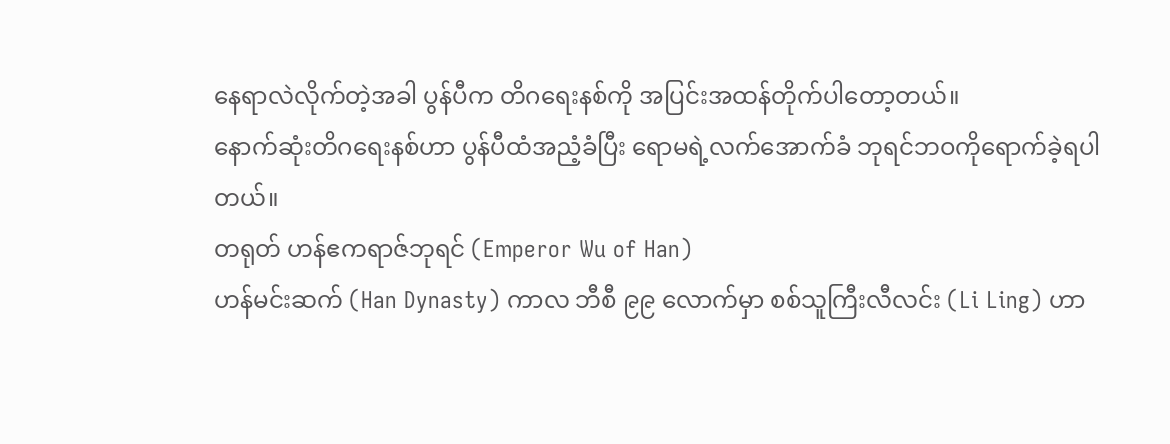နေရာလဲလိုက်တဲ့အခါ ပွန်ပီက တိဂရေးနစ်ကို အပြင်းအထန်တိုက်ပါတော့တယ်။
နောက်ဆုံးတိဂရေးနစ်ဟာ ပွန်ပီထံအညံ့ခံပြီး ရောမရဲ့လက်အောက်ခံ ဘုရင်ဘဝကိုရောက်ခဲ့ရပါတယ်။
တရုတ် ဟန်ဧကရာဇ်ဘုရင် (Emperor Wu of Han)
ဟန်မင်းဆက် (Han Dynasty) ကာလ ဘီစီ ၉၉ လောက်မှာ စစ်သူကြီးလီလင်း (Li Ling) ဟာ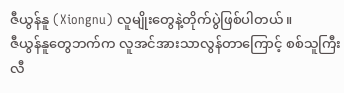ဇီယွန်နူ (Xiongnu) လူမျိုးတွေနဲ့တိုက်ပွဲဖြစ်ပါတယ်။
ဇီယွန်နူတွေဘက်က လူအင်အားသာလွန်တာကြောင့် စစ်သူကြီးလီ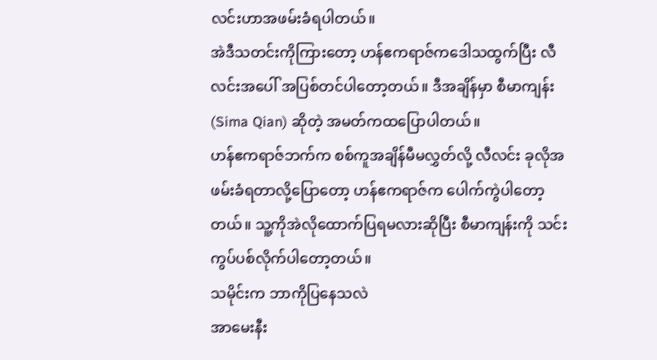လင်းဟာအဖမ်းခံရပါတယ်။
အဲဒီသတင်းကိုကြားတော့ ဟန်ဧကရာဇ်ကဒေါသထွက်ပြီး လီလင်းအပေါ် အပြစ်တင်ပါတော့တယ်။ ဒီအချိန်မှာ စီမာကျန်း (Sima Qian) ဆိုတဲ့ အမတ်ကထပြောပါတယ်။
ဟန်ဧကရာဇ်ဘက်က စစ်ကူအချိန်မီမလွှတ်လို့ လီလင်း ခုလိုအဖမ်းခံရတာလို့ပြောတော့ ဟန်ဧကရာဇ်က ပေါက်ကွဲပါတော့တယ်။ သူ့ကိုအဲလိုထောက်ပြရမလားဆိုပြီး စီမာကျန်းကို သင်းကွပ်ပစ်လိုက်ပါတော့တယ်။
သမိုင်းက ဘာကိုပြနေသလဲ
အာမေးနီး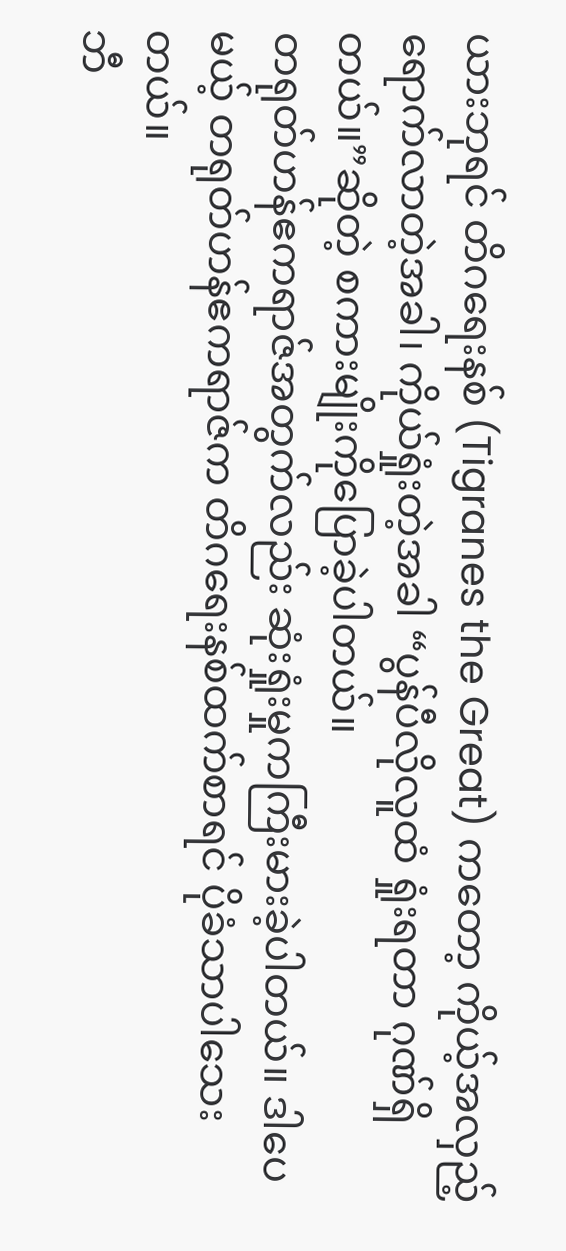ယားဘုရင် တိဂရေးနစ် (Tigranes the Great) ကတော့ ကိုယ့်အလှည့်ရောက်လာတဲ့အခါ၊ ကိုယ်ရှုံးတဲ့အခါ “ပွန်ပီလိုလူထံ ရှုံးရတာ ဂုဏ်ရှိတယ်။”ဆိုတဲ့ စကားမျိုးကိုပြောခဲ့ပါတယ်။
တရုတ်ဟန်ဧကရာဇ်အတွက်လည်း ဆုံးရှုံးမှုကကြီးမားခဲ့ပါတယ်။ ဒါပေမယ့် တရုတ်ဟန်ဧကရာဇ်က တိဂရေးနစ်ထက်စာရင် ပိုခံသာပါသေးတယ်။
ဘီ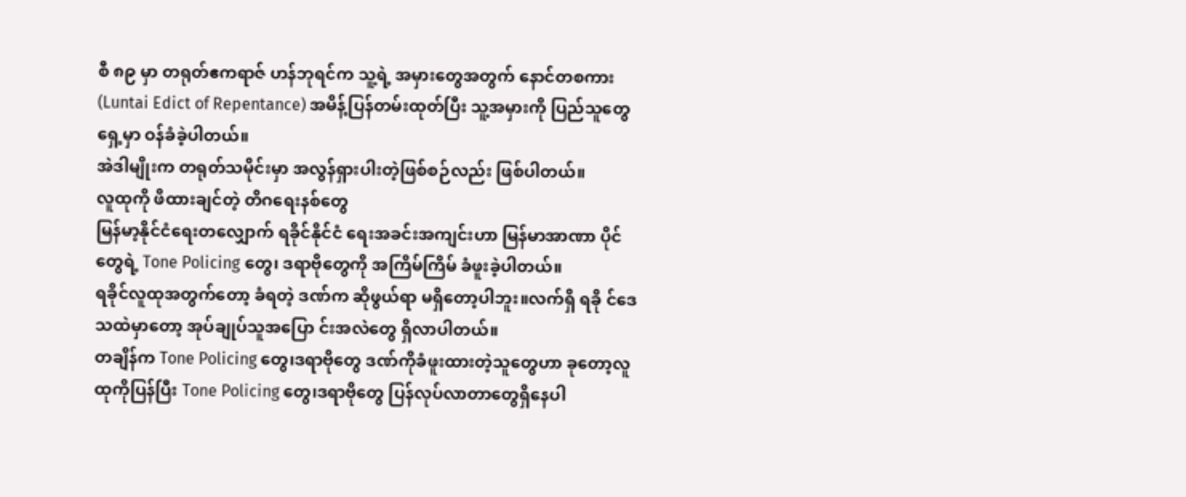စီ ၈၉ မှာ တရုတ်ဧကရာဇ် ဟန်ဘုရင်က သူ့ရဲ့ အမှားတွေအတွက် နောင်တစကား (Luntai Edict of Repentance) အမိန့်ပြန်တမ်းထုတ်ပြီး သူ့အမှားကို ပြည်သူတွေရှေ့မှာ ဝန်ခံခဲ့ပါတယ်။
အဲဒါမျိုးက တရုတ်သမိုင်းမှာ အလွန်ရှားပါးတဲ့ဖြစ်စဉ်လည်း ဖြစ်ပါတယ်။
လူထုကို ဖိထားချင်တဲ့ တိဂရေးနစ်တွေ
မြန်မာ့နိုင်ငံရေးတလျှောက် ရခိုင်နိုင်ငံ ရေးအခင်းအကျင်းဟာ မြန်မာအာဏာ ပိုင်တွေရဲ့ Tone Policing တွေ၊ ဒရာဗိုတွေကို အကြိမ်ကြိမ် ခံဖူးခဲ့ပါတယ်။
ရခိုင်လူထုအတွက်တော့ ခံရတဲ့ ဒဏ်က ဆိုဖွယ်ရာ မရှိတော့ပါဘူး။လက်ရှိ ရခို င်ဒေသထဲမှာတော့ အုပ်ချုပ်သူအပြော င်းအလဲတွေ ရှိလာပါတယ်။
တချိန်က Tone Policing တွေ၊ဒရာဗိုတွေ ဒဏ်ကိုခံဖူးထားတဲ့သူတွေဟာ ခုတော့လူထုကိုပြန်ပြီး Tone Policing တွေ၊ဒရာဗိုတွေ ပြန်လုပ်လာတာတွေရှိနေပါ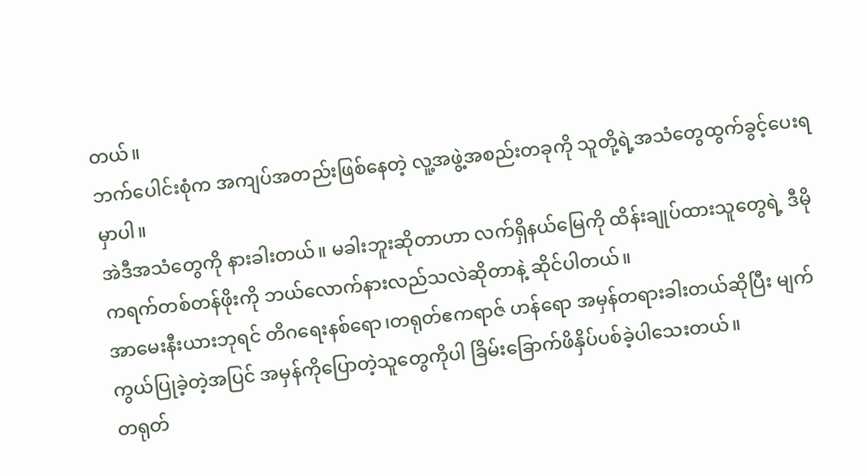တယ်။
ဘက်ပေါင်းစုံက အကျပ်အတည်းဖြစ်နေတဲ့ လူ့အဖွဲ့အစည်းတခုကို သူတို့ရဲ့အသံတွေထွက်ခွင့်ပေးရမှာပါ။
အဲဒီအသံတွေကို နားခါးတယ်။ မခါးဘူးဆိုတာဟာ လက်ရှိနယ်မြေကို ထိန်းချုပ်ထားသူတွေရဲ့ ဒီမိုကရက်တစ်တန်ဖိုးကို ဘယ်လောက်နားလည်သလဲဆိုတာနဲ့ ဆိုင်ပါတယ်။
အာမေးနီးယားဘုရင် တိဂရေးနစ်ရော၊တရုတ်ဧကရာဇ် ဟန်ရော အမှန်တရားခါးတယ်ဆိုပြီး မျက်ကွယ်ပြုခဲ့တဲ့အပြင် အမှန်ကိုပြောတဲ့သူတွေကိုပါ ခြိမ်းခြောက်ဖိနှိပ်ပစ်ခဲ့ပါသေးတယ်။
တရုတ်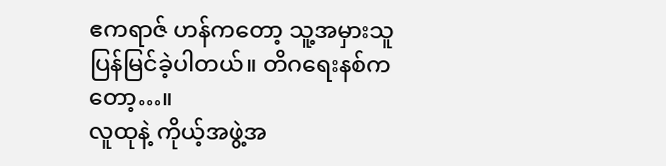ဧကရာဇ် ဟန်ကတော့ သူ့အမှားသူပြန်မြင်ခဲ့ပါတယ်။ တိဂရေးနစ်ကတော့…။
လူထုနဲ့ ကိုယ့်အဖွဲ့အ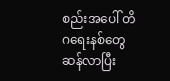စည်းအပေါ် တိဂရေးနစ်တွေ ဆန်လာပြီး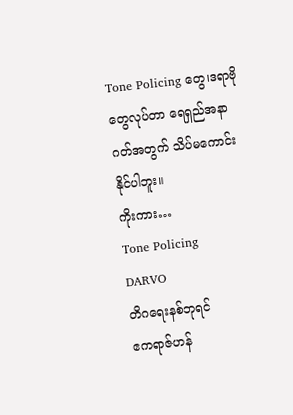Tone Policing တွေ၊ဒရာဗိုတွေလုပ်တာ ရေရှည်အနာဂတ်အတွက် သိပ်မကောင်းနိုင်ပါဘူး။
ကိုးကား…
Tone Policing
DARVO
တိဂရေးနစ်ဘုရင်
ဧကရာဇ်ဟန်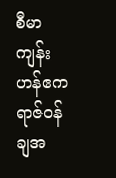စီမာကျန်း
ဟန်ဧကရာဇ်ဝန်ချအ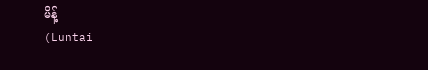မိန့်
(Luntai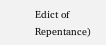Edict of Repentance)